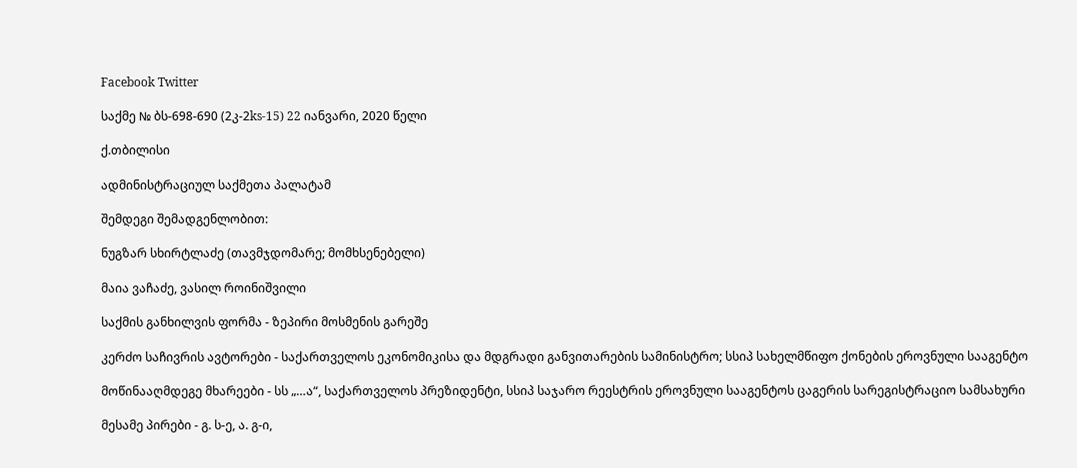Facebook Twitter

საქმე № ბს-698-690 (2კ-2ks-15) 22 იანვარი, 2020 წელი

ქ.თბილისი

ადმინისტრაციულ საქმეთა პალატამ

შემდეგი შემადგენლობით:

ნუგზარ სხირტლაძე (თავმჯდომარე; მომხსენებელი)

მაია ვაჩაძე, ვასილ როინიშვილი

საქმის განხილვის ფორმა - ზეპირი მოსმენის გარეშე

კერძო საჩივრის ავტორები - საქართველოს ეკონომიკისა და მდგრადი განვითარების სამინისტრო; სსიპ სახელმწიფო ქონების ეროვნული სააგენტო

მოწინააღმდეგე მხარეები - სს „…ა“, საქართველოს პრეზიდენტი, სსიპ საჯარო რეესტრის ეროვნული სააგენტოს ცაგერის სარეგისტრაციო სამსახური

მესამე პირები - გ. ს-ე, ა. გ-ი,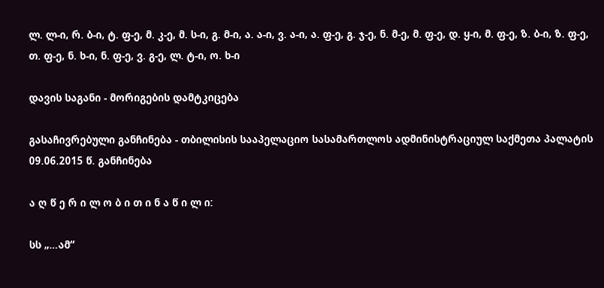ლ. ლ-ი, რ. ბ-ი, ტ. ფ-ე, მ. კ-ე, მ. ს-ი, გ. მ-ი, ა. ა-ი, ვ. ა-ი, ა. ფ-ე, გ. ჯ-ე, ნ. მ-ე, მ. ფ-ე, დ. ყ-ი, მ. ფ-ე, ზ. ბ-ი, ზ. ფ-ე, თ. ფ-ე, ნ. ხ-ი, ნ. ფ-ე, ვ. გ-ე, ლ. ტ-ი, ო. ხ-ი

დავის საგანი - მორიგების დამტკიცება

გასაჩივრებული განჩინება - თბილისის სააპელაციო სასამართლოს ადმინისტრაციულ საქმეთა პალატის 09.06.2015 წ. განჩინება

ა ღ წ ე რ ი ლ ო ბ ი თ ი ნ ა წ ი ლ ი:

სს „…ამ“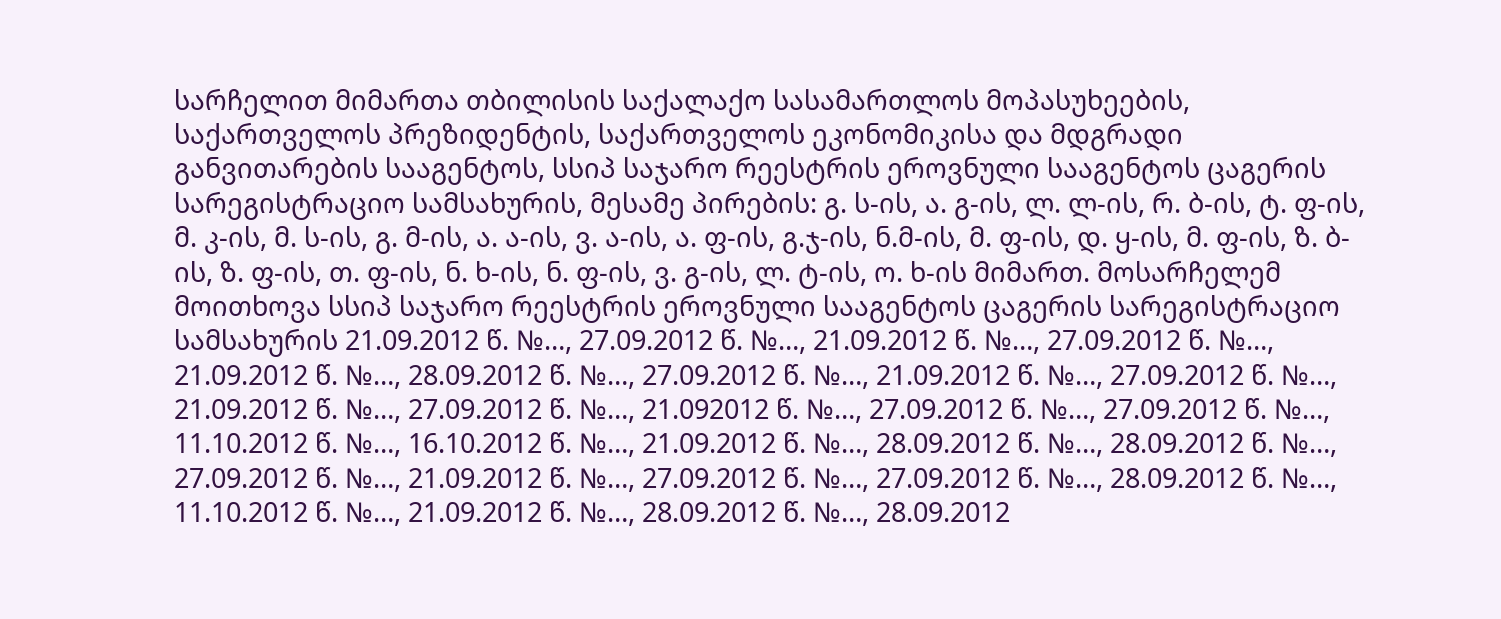სარჩელით მიმართა თბილისის საქალაქო სასამართლოს მოპასუხეების, საქართველოს პრეზიდენტის, საქართველოს ეკონომიკისა და მდგრადი განვითარების სააგენტოს, სსიპ საჯარო რეესტრის ეროვნული სააგენტოს ცაგერის სარეგისტრაციო სამსახურის, მესამე პირების: გ. ს-ის, ა. გ-ის, ლ. ლ-ის, რ. ბ-ის, ტ. ფ-ის, მ. კ-ის, მ. ს-ის, გ. მ-ის, ა. ა-ის, ვ. ა-ის, ა. ფ-ის, გ.ჯ-ის, ნ.მ-ის, მ. ფ-ის, დ. ყ-ის, მ. ფ-ის, ზ. ბ-ის, ზ. ფ-ის, თ. ფ-ის, ნ. ხ-ის, ნ. ფ-ის, ვ. გ-ის, ლ. ტ-ის, ო. ხ-ის მიმართ. მოსარჩელემ მოითხოვა სსიპ საჯარო რეესტრის ეროვნული სააგენტოს ცაგერის სარეგისტრაციო სამსახურის 21.09.2012 წ. №…, 27.09.2012 წ. №…, 21.09.2012 წ. №…, 27.09.2012 წ. №…, 21.09.2012 წ. №…, 28.09.2012 წ. №…, 27.09.2012 წ. №…, 21.09.2012 წ. №…, 27.09.2012 წ. №…, 21.09.2012 წ. №…, 27.09.2012 წ. №…, 21.092012 წ. №…, 27.09.2012 წ. №…, 27.09.2012 წ. №…, 11.10.2012 წ. №…, 16.10.2012 წ. №…, 21.09.2012 წ. №…, 28.09.2012 წ. №…, 28.09.2012 წ. №…, 27.09.2012 წ. №…, 21.09.2012 წ. №…, 27.09.2012 წ. №…, 27.09.2012 წ. №…, 28.09.2012 წ. №…, 11.10.2012 წ. №…, 21.09.2012 წ. №…, 28.09.2012 წ. №…, 28.09.2012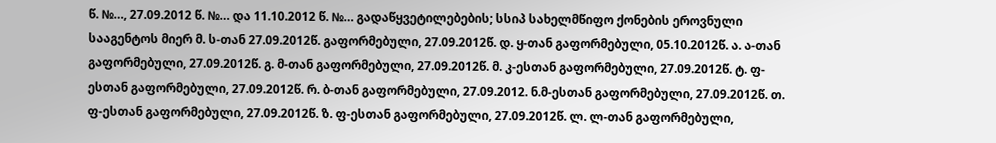წ. №…, 27.09.2012 წ. №… და 11.10.2012 წ. №… გადაწყვეტილებების; სსიპ სახელმწიფო ქონების ეროვნული სააგენტოს მიერ მ. ს-თან 27.09.2012წ. გაფორმებული, 27.09.2012წ. დ. ყ-თან გაფორმებული, 05.10.2012წ. ა. ა-თან გაფორმებული, 27.09.2012წ. გ. მ-თან გაფორმებული, 27.09.2012წ. მ. კ-ესთან გაფორმებული, 27.09.2012წ. ტ. ფ-ესთან გაფორმებული, 27.09.2012წ. რ. ბ-თან გაფორმებული, 27.09.2012. ნ.მ-ესთან გაფორმებული, 27.09.2012წ. თ. ფ-ესთან გაფორმებული, 27.09.2012წ. ზ. ფ-ესთან გაფორმებული, 27.09.2012წ. ლ. ლ-თან გაფორმებული,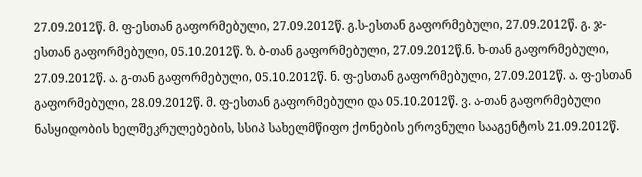27.09.2012წ. მ. ფ-ესთან გაფორმებული, 27.09.2012წ. გ.ს-ესთან გაფორმებული, 27.09.2012წ. გ. ჯ-ესთან გაფორმებული, 05.10.2012წ. ზ. ბ-თან გაფორმებული, 27.09.2012წ.ნ. ხ-თან გაფორმებული, 27.09.2012წ. ა. გ-თან გაფორმებული, 05.10.2012წ. ნ. ფ-ესთან გაფორმებული, 27.09.2012წ. ა. ფ-ესთან გაფორმებული, 28.09.2012წ. მ. ფ-ესთან გაფორმებული და 05.10.2012წ. ვ. ა-თან გაფორმებული ნასყიდობის ხელშეკრულებების, სსიპ სახელმწიფო ქონების ეროვნული სააგენტოს 21.09.2012წ.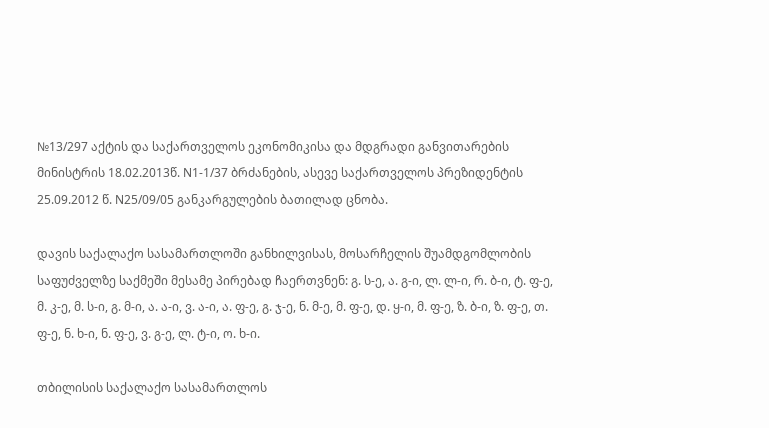№13/297 აქტის და საქართველოს ეკონომიკისა და მდგრადი განვითარების მინისტრის 18.02.2013წ. N1-1/37 ბრძანების, ასევე საქართველოს პრეზიდენტის 25.09.2012 წ. N25/09/05 განკარგულების ბათილად ცნობა.

დავის საქალაქო სასამართლოში განხილვისას, მოსარჩელის შუამდგომლობის საფუძველზე საქმეში მესამე პირებად ჩაერთვნენ: გ. ს-ე, ა. გ-ი, ლ. ლ-ი, რ. ბ-ი, ტ. ფ-ე, მ. კ-ე, მ. ს-ი, გ. მ-ი, ა. ა-ი, ვ. ა-ი, ა. ფ-ე, გ. ჯ-ე, ნ. მ-ე, მ. ფ-ე, დ. ყ-ი, მ. ფ-ე, ზ. ბ-ი, ზ. ფ-ე, თ. ფ-ე, ნ. ხ-ი, ნ. ფ-ე, ვ. გ-ე, ლ. ტ-ი, ო. ხ-ი.

თბილისის საქალაქო სასამართლოს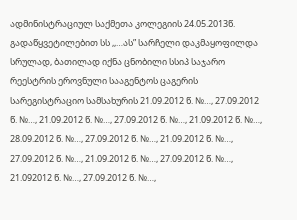ადმინისტრაციულ საქმეთა კოლეგიის 24.05.2013წ. გადაწყვეტილებით სს ,,…ას” სარჩელი დაკმაყოფილდა სრულად, ბათილად იქნა ცნობილი სსიპ საჯარო რეესტრის ეროვნული სააგენტოს ცაგერის სარეგისტრაციო სამსახურის 21.09.2012 წ. №…, 27.09.2012 წ. №…, 21.09.2012 წ. №…, 27.09.2012 წ. №…, 21.09.2012 წ. №…, 28.09.2012 წ. №…, 27.09.2012 წ. №…, 21.09.2012 წ. №…, 27.09.2012 წ. №…, 21.09.2012 წ. №…, 27.09.2012 წ. №…, 21.092012 წ. №…, 27.09.2012 წ. №…,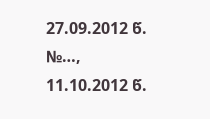27.09.2012 წ. №…, 11.10.2012 წ.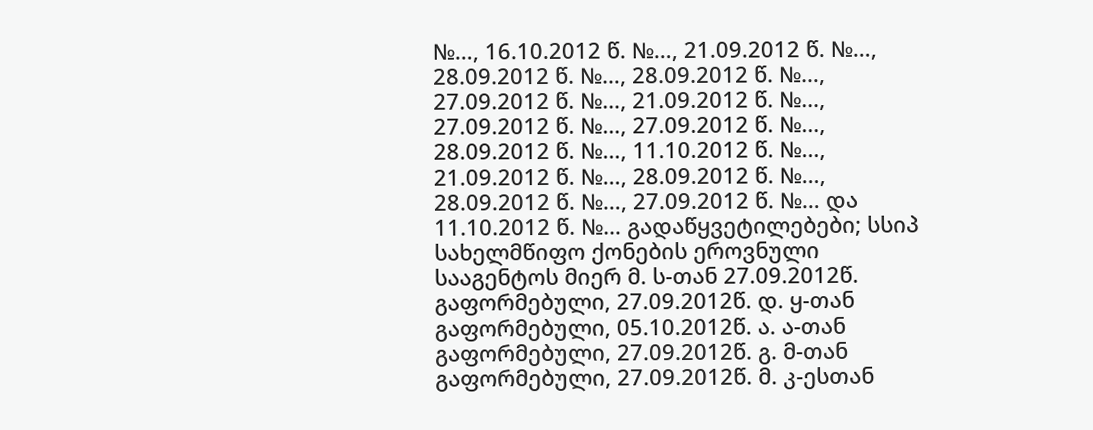№…, 16.10.2012 წ. №…, 21.09.2012 წ. №…, 28.09.2012 წ. №…, 28.09.2012 წ. №…, 27.09.2012 წ. №…, 21.09.2012 წ. №…, 27.09.2012 წ. №…, 27.09.2012 წ. №…, 28.09.2012 წ. №…, 11.10.2012 წ. №…, 21.09.2012 წ. №…, 28.09.2012 წ. №…, 28.09.2012 წ. №…, 27.09.2012 წ. №… და 11.10.2012 წ. №… გადაწყვეტილებები; სსიპ სახელმწიფო ქონების ეროვნული სააგენტოს მიერ მ. ს-თან 27.09.2012წ. გაფორმებული, 27.09.2012წ. დ. ყ-თან გაფორმებული, 05.10.2012წ. ა. ა-თან გაფორმებული, 27.09.2012წ. გ. მ-თან გაფორმებული, 27.09.2012წ. მ. კ-ესთან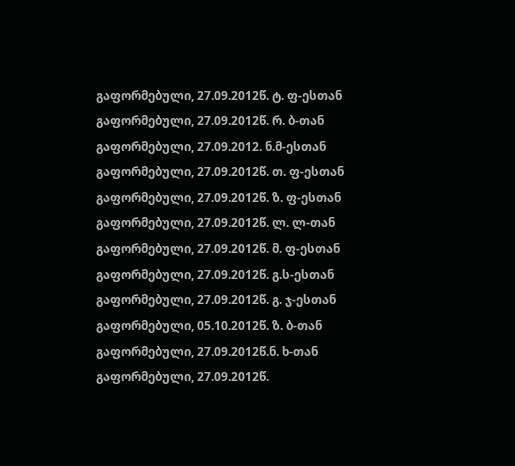გაფორმებული, 27.09.2012წ. ტ. ფ-ესთან გაფორმებული, 27.09.2012წ. რ. ბ-თან გაფორმებული, 27.09.2012. ნ.მ-ესთან გაფორმებული, 27.09.2012წ. თ. ფ-ესთან გაფორმებული, 27.09.2012წ. ზ. ფ-ესთან გაფორმებული, 27.09.2012წ. ლ. ლ-თან გაფორმებული, 27.09.2012წ. მ. ფ-ესთან გაფორმებული, 27.09.2012წ. გ.ს-ესთან გაფორმებული, 27.09.2012წ. გ. ჯ-ესთან გაფორმებული, 05.10.2012წ. ზ. ბ-თან გაფორმებული, 27.09.2012წ.ნ. ხ-თან გაფორმებული, 27.09.2012წ.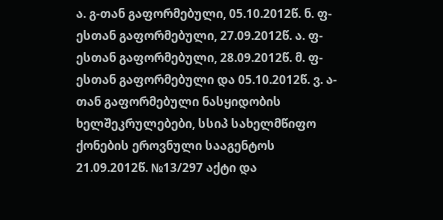ა. გ-თან გაფორმებული, 05.10.2012წ. ნ. ფ-ესთან გაფორმებული, 27.09.2012წ. ა. ფ-ესთან გაფორმებული, 28.09.2012წ. მ. ფ-ესთან გაფორმებული და 05.10.2012წ. ვ. ა-თან გაფორმებული ნასყიდობის ხელშეკრულებები, სსიპ სახელმწიფო ქონების ეროვნული სააგენტოს 21.09.2012წ. №13/297 აქტი და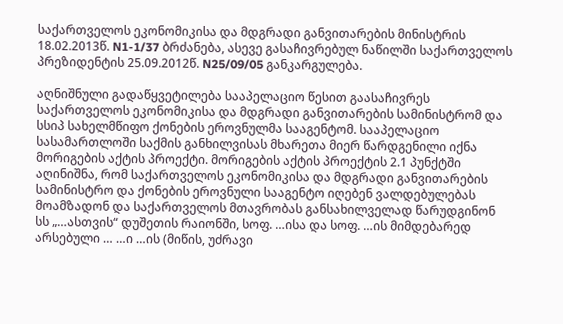საქართველოს ეკონომიკისა და მდგრადი განვითარების მინისტრის 18.02.2013წ. N1-1/37 ბრძანება, ასევე გასაჩივრებულ ნაწილში საქართველოს პრეზიდენტის 25.09.2012წ. N25/09/05 განკარგულება.

აღნიშნული გადაწყვეტილება სააპელაციო წესით გაასაჩივრეს საქართველოს ეკონომიკისა და მდგრადი განვითარების სამინისტრომ და სსიპ სახელმწიფო ქონების ეროვნულმა სააგენტომ. სააპელაციო სასამართლოში საქმის განხილვისას მხარეთა მიერ წარდგენილი იქნა მორიგების აქტის პროექტი. მორიგების აქტის პროექტის 2.1 პუნქტში აღინიშნა, რომ საქართველოს ეკონომიკისა და მდგრადი განვითარების სამინისტრო და ქონების ეროვნული სააგენტო იღებენ ვალდებულებას მოამზადონ და საქართველოს მთავრობას განსახილველად წარუდგინონ სს „…ასთვის“ დუშეთის რაიონში, სოფ. …ისა და სოფ. …ის მიმდებარედ არსებული … …ი …ის (მიწის, უძრავი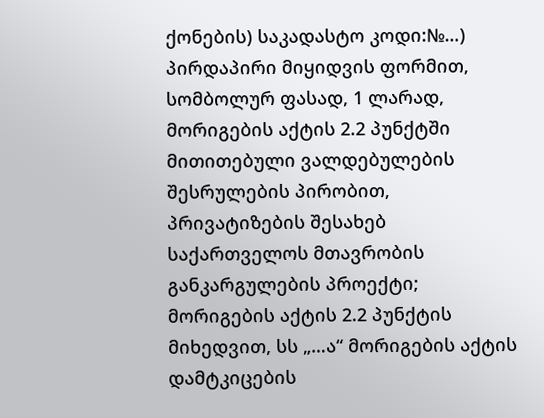ქონების) საკადასტო კოდი:№…) პირდაპირი მიყიდვის ფორმით, სომბოლურ ფასად, 1 ლარად, მორიგების აქტის 2.2 პუნქტში მითითებული ვალდებულების შესრულების პირობით, პრივატიზების შესახებ საქართველოს მთავრობის განკარგულების პროექტი; მორიგების აქტის 2.2 პუნქტის მიხედვით, სს „…ა“ მორიგების აქტის დამტკიცების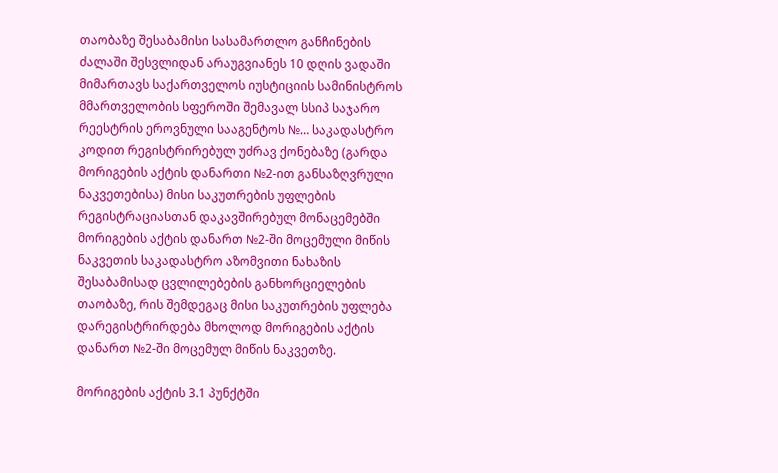თაობაზე შესაბამისი სასამართლო განჩინების ძალაში შესვლიდან არაუგვიანეს 10 დღის ვადაში მიმართავს საქართველოს იუსტიციის სამინისტროს მმართველობის სფეროში შემავალ სსიპ საჯარო რეესტრის ეროვნული სააგენტოს №… საკადასტრო კოდით რეგისტრირებულ უძრავ ქონებაზე (გარდა მორიგების აქტის დანართი №2-ით განსაზღვრული ნაკვეთებისა) მისი საკუთრების უფლების რეგისტრაციასთან დაკავშირებულ მონაცემებში მორიგების აქტის დანართ №2-ში მოცემული მიწის ნაკვეთის საკადასტრო აზომვითი ნახაზის შესაბამისად ცვლილებების განხორციელების თაობაზე, რის შემდეგაც მისი საკუთრების უფლება დარეგისტრირდება მხოლოდ მორიგების აქტის დანართ №2-ში მოცემულ მიწის ნაკვეთზე.

მორიგების აქტის 3.1 პუნქტში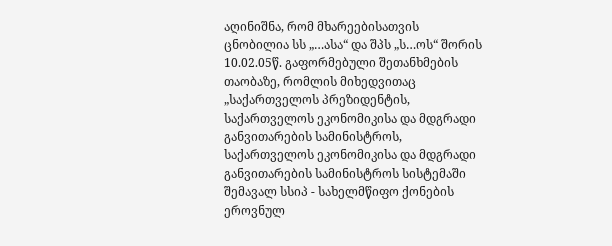აღინიშნა, რომ მხარეებისათვის ცნობილია სს „…ასა“ და შპს „ს…ოს“ შორის 10.02.05წ. გაფორმებული შეთანხმების თაობაზე, რომლის მიხედვითაც „საქართველოს პრეზიდენტის, საქართველოს ეკონომიკისა და მდგრადი განვითარების სამინისტროს, საქართველოს ეკონომიკისა და მდგრადი განვითარების სამინისტროს სისტემაში შემავალ სსიპ - სახელმწიფო ქონების ეროვნულ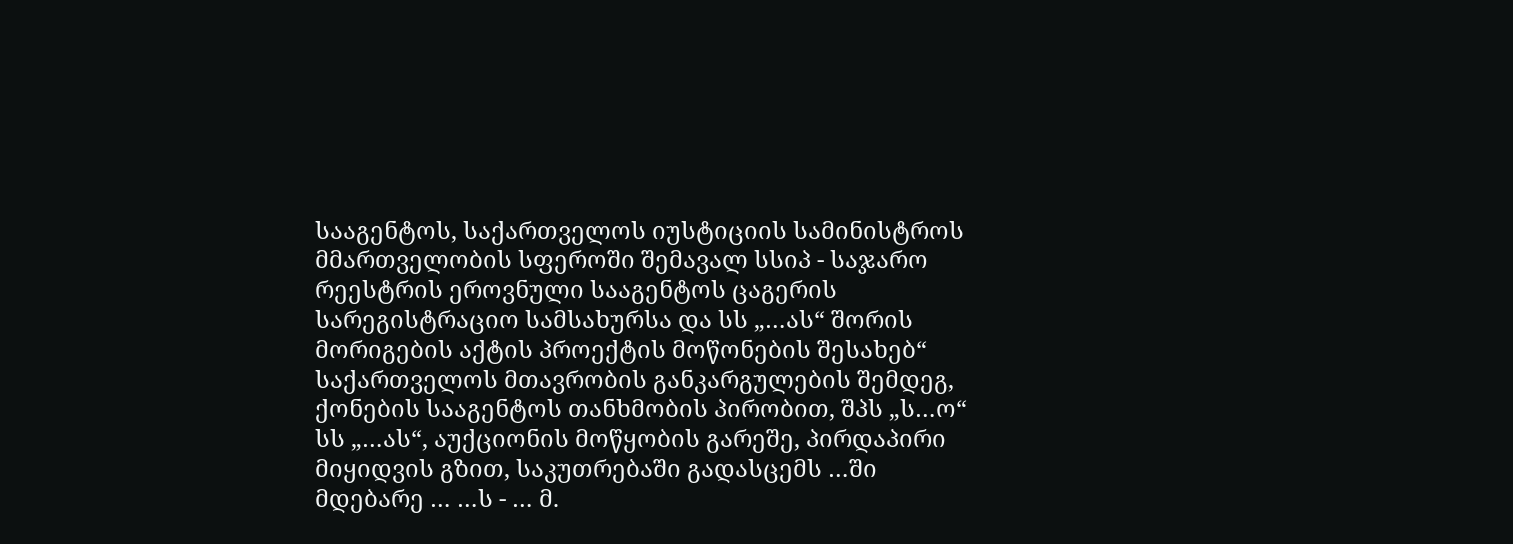სააგენტოს, საქართველოს იუსტიციის სამინისტროს მმართველობის სფეროში შემავალ სსიპ - საჯარო რეესტრის ეროვნული სააგენტოს ცაგერის სარეგისტრაციო სამსახურსა და სს „…ას“ შორის მორიგების აქტის პროექტის მოწონების შესახებ“ საქართველოს მთავრობის განკარგულების შემდეგ, ქონების სააგენტოს თანხმობის პირობით, შპს „ს…ო“ სს „…ას“, აუქციონის მოწყობის გარეშე, პირდაპირი მიყიდვის გზით, საკუთრებაში გადასცემს …ში მდებარე … …ს - … მ.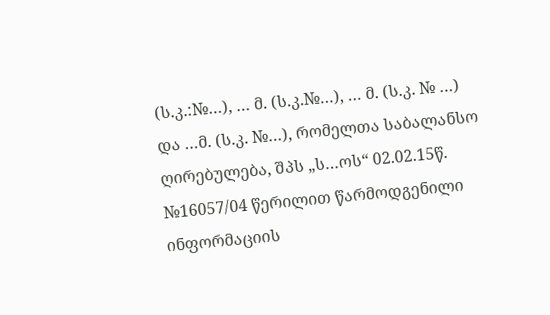(ს.კ.:№…), … მ. (ს.კ.№…), … მ. (ს.კ. № …) და …მ. (ს.კ. №…), რომელთა საბალანსო ღირებულება, შპს „ს…ოს“ 02.02.15წ. №16057/04 წერილით წარმოდგენილი ინფორმაციის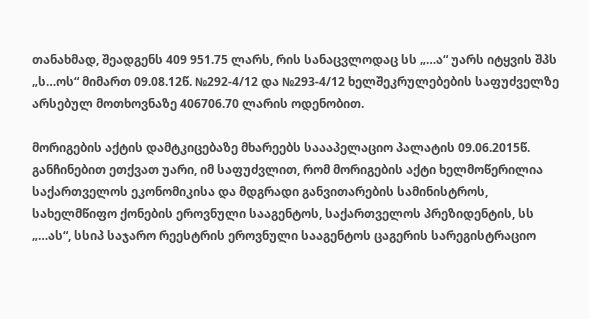თანახმად, შეადგენს 409 951.75 ლარს, რის სანაცვლოდაც სს „…ა“ უარს იტყვის შპს „ს…ოს“ მიმართ 09.08.12წ. №292-4/12 და №293-4/12 ხელშეკრულებების საფუძველზე არსებულ მოთხოვნაზე 406706.70 ლარის ოდენობით.

მორიგების აქტის დამტკიცებაზე მხარეებს საააპელაციო პალატის 09.06.2015წ. განჩინებით ეთქვათ უარი, იმ საფუძვლით, რომ მორიგების აქტი ხელმოწერილია საქართველოს ეკონომიკისა და მდგრადი განვითარების სამინისტროს, სახელმწიფო ქონების ეროვნული სააგენტოს, საქართველოს პრეზიდენტის, სს „…ას“, სსიპ საჯარო რეესტრის ეროვნული სააგენტოს ცაგერის სარეგისტრაციო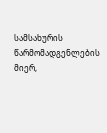სამსახურის წარმომადგენლების მიერ,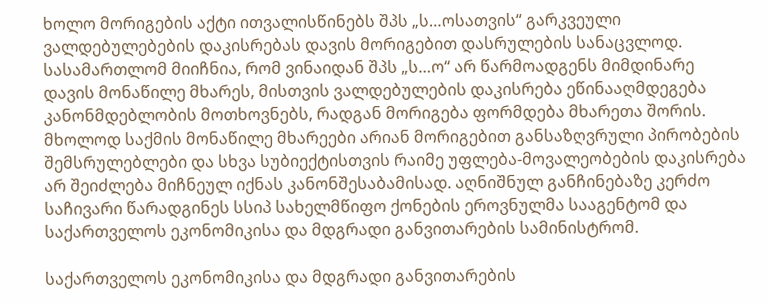ხოლო მორიგების აქტი ითვალისწინებს შპს „ს…ოსათვის“ გარკვეული ვალდებულებების დაკისრებას დავის მორიგებით დასრულების სანაცვლოდ. სასამართლომ მიიჩნია, რომ ვინაიდან შპს „ს…ო“ არ წარმოადგენს მიმდინარე დავის მონაწილე მხარეს, მისთვის ვალდებულების დაკისრება ეწინააღმდეგება კანონმდებლობის მოთხოვნებს, რადგან მორიგება ფორმდება მხარეთა შორის. მხოლოდ საქმის მონაწილე მხარეები არიან მორიგებით განსაზღვრული პირობების შემსრულებლები და სხვა სუბიექტისთვის რაიმე უფლება-მოვალეობების დაკისრება არ შეიძლება მიჩნეულ იქნას კანონშესაბამისად. აღნიშნულ განჩინებაზე კერძო საჩივარი წარადგინეს სსიპ სახელმწიფო ქონების ეროვნულმა სააგენტომ და საქართველოს ეკონომიკისა და მდგრადი განვითარების სამინისტრომ.

საქართველოს ეკონომიკისა და მდგრადი განვითარების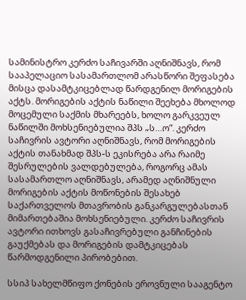სამინისტრო კერძო საჩივარში აღნიშნავს, რომ სააპელაციო სასამართლომ არასწორი შეფასება მისცა დასამტკიცებლად წარდგენილ მორიგების აქტს. მორიგების აქტის ნაწილი შეეხება მხოლოდ მოცემული საქმის მხარეებს, ხოლო გარკვეულ ნაწილში მოხსენიებულია შპს „ს…ო“. კერძო საჩივრის ავტორი აღნიშნავს, რომ მორიგების აქტის თანახმად შპს-ს ეკისრება არა რაიმე შესრულების ვალდებულება, როგორც ამას სასამართლო აღნიშნავს, არამედ აღნიშნული მორიგების აქტის მოწონების შესახებ საქართველოს მთავრობის განკარგულებასთან მიმართებაშია მოხსენიებული. კერძო საჩივრის ავტორი ითხოვს გასაჩივრებული განჩინების გაუქმებას და მორიგების დამტკიცებას წარმოდგენილი პირობებით.

სსიპ სახელმწიფო ქონების ეროვნული სააგენტო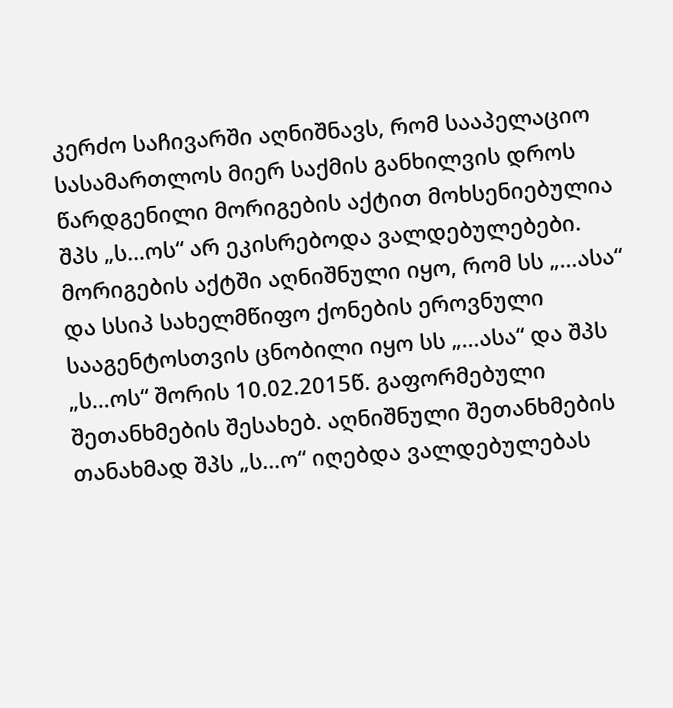კერძო საჩივარში აღნიშნავს, რომ სააპელაციო სასამართლოს მიერ საქმის განხილვის დროს წარდგენილი მორიგების აქტით მოხსენიებულია შპს „ს…ოს“ არ ეკისრებოდა ვალდებულებები. მორიგების აქტში აღნიშნული იყო, რომ სს „…ასა“ და სსიპ სახელმწიფო ქონების ეროვნული სააგენტოსთვის ცნობილი იყო სს „…ასა“ და შპს „ს…ოს“ შორის 10.02.2015წ. გაფორმებული შეთანხმების შესახებ. აღნიშნული შეთანხმების თანახმად შპს „ს…ო“ იღებდა ვალდებულებას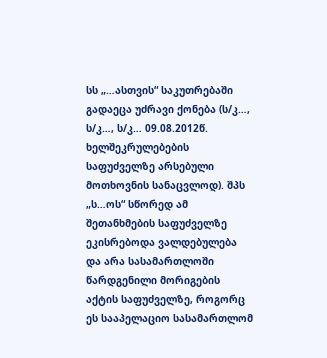სს „…ასთვის“ საკუთრებაში გადაეცა უძრავი ქონება (ს/კ…, ს/კ…, ს/კ… 09.08.2012წ. ხელშეკრულებების საფუძველზე არსებული მოთხოვნის სანაცვლოდ). შპს „ს…ოს“ სწორედ ამ შეთანხმების საფუძველზე ეკისრებოდა ვალდებულება და არა სასამართლოში წარდგენილი მორიგების აქტის საფუძველზე, როგორც ეს სააპელაციო სასამართლომ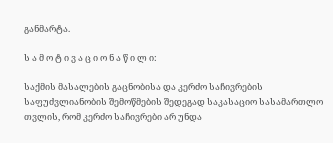განმარტა.

ს ა მ ო ტ ი ვ ა ც ი ო ნ ა წ ი ლ ი:

საქმის მასალების გაცნობისა და კერძო საჩივრების საფუძვლიანობის შემოწმების შედეგად საკასაციო სასამართლო თვლის, რომ კერძო საჩივრები არ უნდა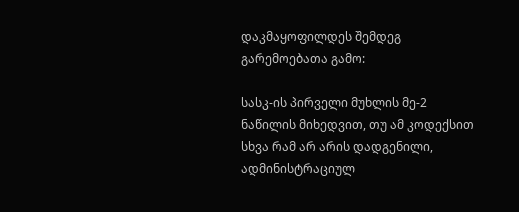დაკმაყოფილდეს შემდეგ გარემოებათა გამო:

სასკ-ის პირველი მუხლის მე-2 ნაწილის მიხედვით, თუ ამ კოდექსით სხვა რამ არ არის დადგენილი, ადმინისტრაციულ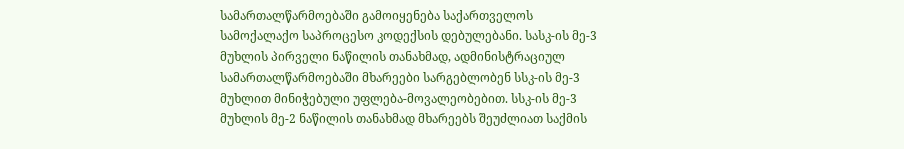სამართალწარმოებაში გამოიყენება საქართველოს სამოქალაქო საპროცესო კოდექსის დებულებანი. სასკ-ის მე-3 მუხლის პირველი ნაწილის თანახმად, ადმინისტრაციულ სამართალწარმოებაში მხარეები სარგებლობენ სსკ-ის მე-3 მუხლით მინიჭებული უფლება-მოვალეობებით. სსკ-ის მე-3 მუხლის მე-2 ნაწილის თანახმად მხარეებს შეუძლიათ საქმის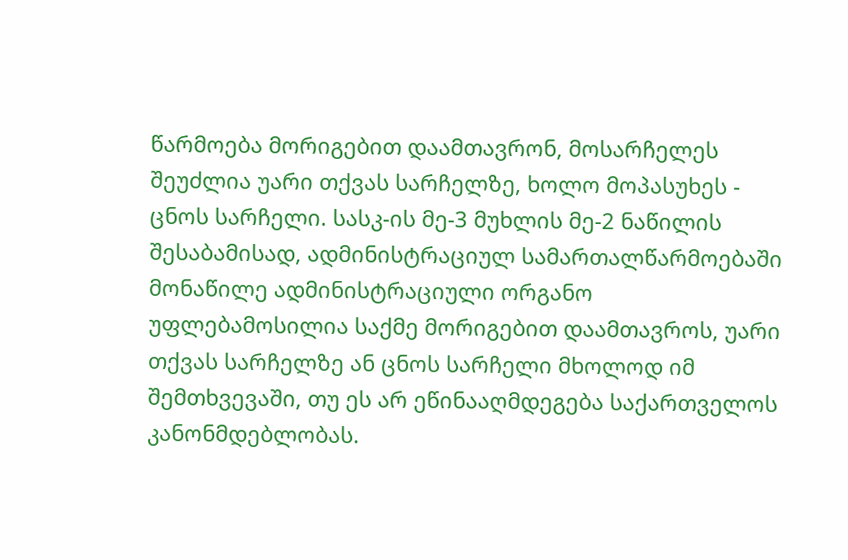წარმოება მორიგებით დაამთავრონ, მოსარჩელეს შეუძლია უარი თქვას სარჩელზე, ხოლო მოპასუხეს - ცნოს სარჩელი. სასკ-ის მე-3 მუხლის მე-2 ნაწილის შესაბამისად, ადმინისტრაციულ სამართალწარმოებაში მონაწილე ადმინისტრაციული ორგანო უფლებამოსილია საქმე მორიგებით დაამთავროს, უარი თქვას სარჩელზე ან ცნოს სარჩელი მხოლოდ იმ შემთხვევაში, თუ ეს არ ეწინააღმდეგება საქართველოს კანონმდებლობას.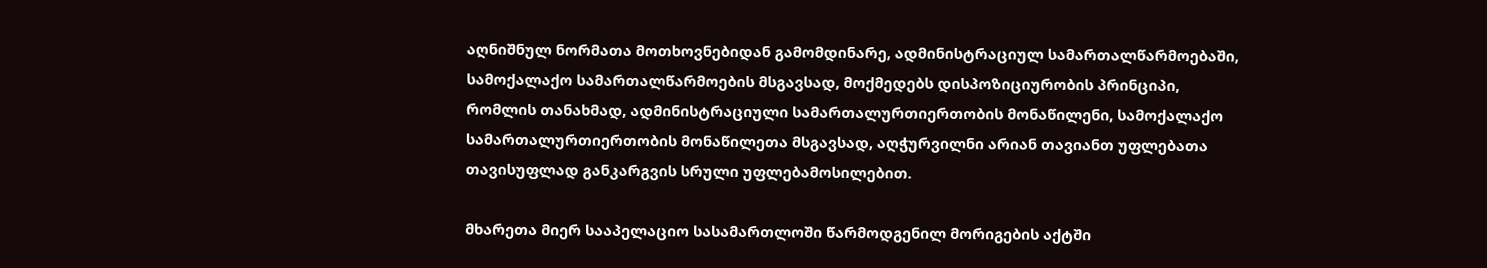აღნიშნულ ნორმათა მოთხოვნებიდან გამომდინარე, ადმინისტრაციულ სამართალწარმოებაში, სამოქალაქო სამართალწარმოების მსგავსად, მოქმედებს დისპოზიციურობის პრინციპი, რომლის თანახმად, ადმინისტრაციული სამართალურთიერთობის მონაწილენი, სამოქალაქო სამართალურთიერთობის მონაწილეთა მსგავსად, აღჭურვილნი არიან თავიანთ უფლებათა თავისუფლად განკარგვის სრული უფლებამოსილებით.

მხარეთა მიერ სააპელაციო სასამართლოში წარმოდგენილ მორიგების აქტში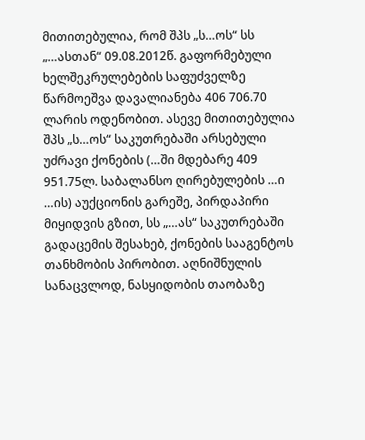მითითებულია, რომ შპს „ს…ოს“ სს „…ასთან“ 09.08.2012წ. გაფორმებული ხელშეკრულებების საფუძველზე წარმოეშვა დავალიანება 406 706.70 ლარის ოდენობით. ასევე მითითებულია შპს „ს…ოს“ საკუთრებაში არსებული უძრავი ქონების (…ში მდებარე 409 951.75ლ. საბალანსო ღირებულების …ი …ის) აუქციონის გარეშე, პირდაპირი მიყიდვის გზით, სს „…ას“ საკუთრებაში გადაცემის შესახებ, ქონების სააგენტოს თანხმობის პირობით. აღნიშნულის სანაცვლოდ, ნასყიდობის თაობაზე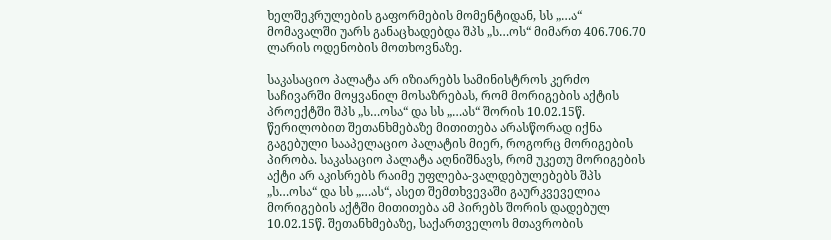ხელშეკრულების გაფორმების მომენტიდან, სს „…ა“ მომავალში უარს განაცხადებდა შპს „ს…ოს“ მიმართ 406.706.70 ლარის ოდენობის მოთხოვნაზე.

საკასაციო პალატა არ იზიარებს სამინისტროს კერძო საჩივარში მოყვანილ მოსაზრებას, რომ მორიგების აქტის პროექტში შპს „ს…ოსა“ და სს „…ას“ შორის 10.02.15წ. წერილობით შეთანხმებაზე მითითება არასწორად იქნა გაგებული სააპელაციო პალატის მიერ, როგორც მორიგების პირობა. საკასაციო პალატა აღნიშნავს, რომ უკეთუ მორიგების აქტი არ აკისრებს რაიმე უფლება-ვალდებულებებს შპს „ს…ოსა“ და სს „…ას“, ასეთ შემთხვევაში გაურკვეველია მორიგების აქტში მითითება ამ პირებს შორის დადებულ 10.02.15წ. შეთანხმებაზე, საქართველოს მთავრობის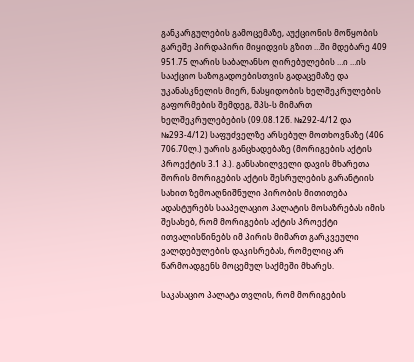განკარგულების გამოცემაზე, აუქციონის მოწყობის გარეშე პირდაპირი მიყიდვის გზით …ში მდებარე 409 951.75 ლარის საბალანსო ღირებულების …ი …ის სააქციო საზოგადოებისთვის გადაცემაზე და უკანასკნელის მიერ, ნასყიდობის ხელშეკრულების გაფორმების შემდეგ, შპს-ს მიმართ ხელშეკრულებების (09.08.12წ. №292-4/12 და №293-4/12) საფუძველზე არსებულ მოთხოვნაზე (406 706.70ლ.) უარის განცხადებაზე (მორიგების აქტის პროექტის 3.1 პ.). განსახილველი დავის მხარეთა შორის მორიგების აქტის შესრულების გარანტიის სახით ზემოაღნიშნული პირობის მითითება ადასტურებს სააპელაციო პალატის მოსაზრებას იმის შესახებ, რომ მორიგების აქტის პროექტი ითვალისწინებს იმ პირის მიმართ გარკვეული ვალდებულების დაკისრებას, რომელიც არ წარმოადგენს მოცემულ საქმეში მხარეს.

საკასაციო პალატა თვლის, რომ მორიგების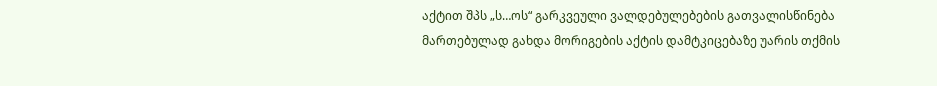აქტით შპს „ს…ოს“ გარკვეული ვალდებულებების გათვალისწინება მართებულად გახდა მორიგების აქტის დამტკიცებაზე უარის თქმის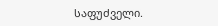საფუძველი.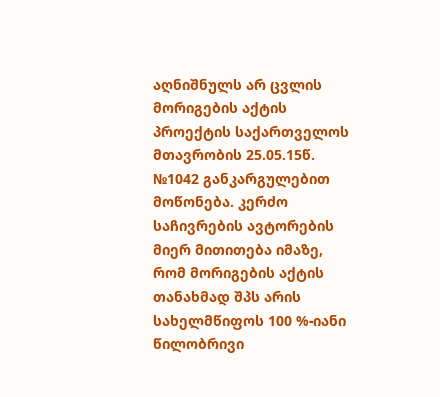აღნიშნულს არ ცვლის მორიგების აქტის პროექტის საქართველოს მთავრობის 25.05.15წ. №1042 განკარგულებით მოწონება. კერძო საჩივრების ავტორების მიერ მითითება იმაზე, რომ მორიგების აქტის თანახმად შპს არის სახელმწიფოს 100 %-იანი წილობრივი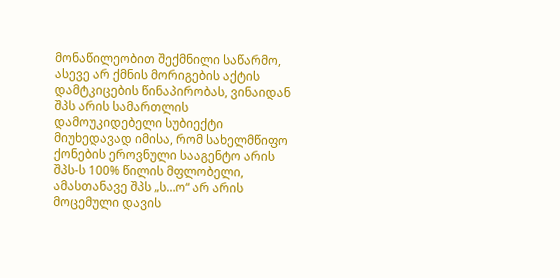მონაწილეობით შექმნილი საწარმო, ასევე არ ქმნის მორიგების აქტის დამტკიცების წინაპირობას, ვინაიდან შპს არის სამართლის დამოუკიდებელი სუბიექტი მიუხედავად იმისა, რომ სახელმწიფო ქონების ეროვნული სააგენტო არის შპს-ს 100% წილის მფლობელი, ამასთანავე შპს „ს…ო“ არ არის მოცემული დავის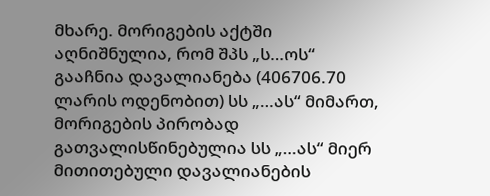მხარე. მორიგების აქტში აღნიშნულია, რომ შპს „ს…ოს“ გააჩნია დავალიანება (406706.70 ლარის ოდენობით) სს „…ას“ მიმართ, მორიგების პირობად გათვალისწინებულია სს „…ას“ მიერ მითითებული დავალიანების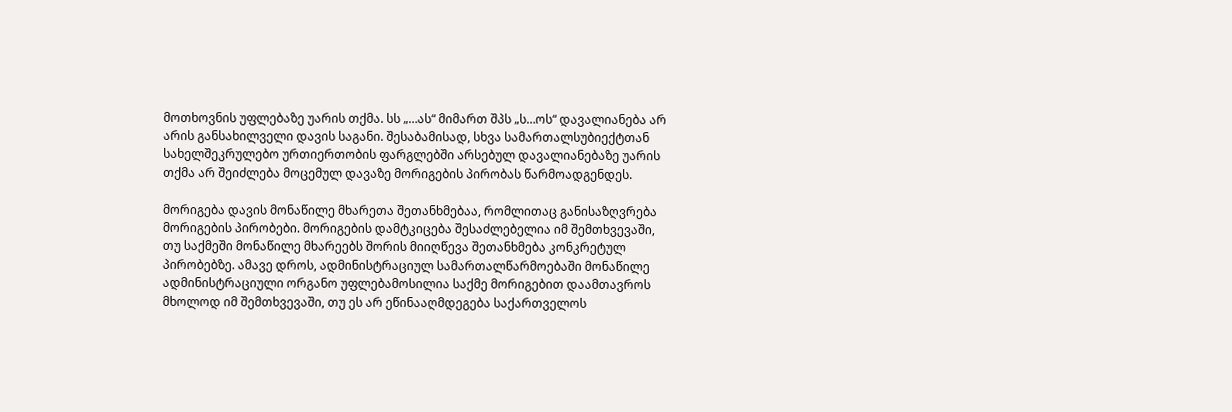მოთხოვნის უფლებაზე უარის თქმა. სს „…ას“ მიმართ შპს „ს…ოს“ დავალიანება არ არის განსახილველი დავის საგანი. შესაბამისად, სხვა სამართალსუბიექტთან სახელშეკრულებო ურთიერთობის ფარგლებში არსებულ დავალიანებაზე უარის თქმა არ შეიძლება მოცემულ დავაზე მორიგების პირობას წარმოადგენდეს.

მორიგება დავის მონაწილე მხარეთა შეთანხმებაა, რომლითაც განისაზღვრება მორიგების პირობები. მორიგების დამტკიცება შესაძლებელია იმ შემთხვევაში, თუ საქმეში მონაწილე მხარეებს შორის მიიღწევა შეთანხმება კონკრეტულ პირობებზე. ამავე დროს, ადმინისტრაციულ სამართალწარმოებაში მონაწილე ადმინისტრაციული ორგანო უფლებამოსილია საქმე მორიგებით დაამთავროს მხოლოდ იმ შემთხვევაში, თუ ეს არ ეწინააღმდეგება საქართველოს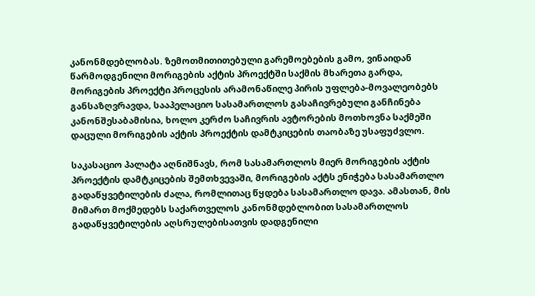კანონმდებლობას. ზემოთმითითებული გარემოებების გამო, ვინაიდან წარმოდგენილი მორიგების აქტის პროექტში საქმის მხარეთა გარდა, მორიგების პროექტი პროცესის არამონაწილე პირის უფლება-მოვალეობებს განსაზღვრავდა, სააპელაციო სასამართლოს გასაჩივრებული განჩინება კანონშესაბამისია, ხოლო კერძო საჩივრის ავტორების მოთხოვნა საქმეში დაცული მორიგების აქტის პროექტის დამტკიცების თაობაზე უსაფუძვლო.

საკასაციო პალატა აღნიშნავს, რომ სასამართლოს მიერ მორიგების აქტის პროექტის დამტკიცების შემთხვევაში, მორიგების აქტს ენიჭება სასამართლო გადაწყვეტილების ძალა, რომლითაც წყდება სასამართლო დავა. ამასთან, მის მიმართ მოქმედებს საქართველოს კანონმდებლობით სასამართლოს გადაწყვეტილების აღსრულებისათვის დადგენილი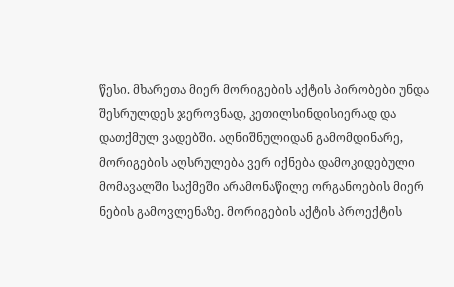წესი. მხარეთა მიერ მორიგების აქტის პირობები უნდა შესრულდეს ჯეროვნად, კეთილსინდისიერად და დათქმულ ვადებში. აღნიშნულიდან გამომდინარე, მორიგების აღსრულება ვერ იქნება დამოკიდებული მომავალში საქმეში არამონაწილე ორგანოების მიერ ნების გამოვლენაზე. მორიგების აქტის პროექტის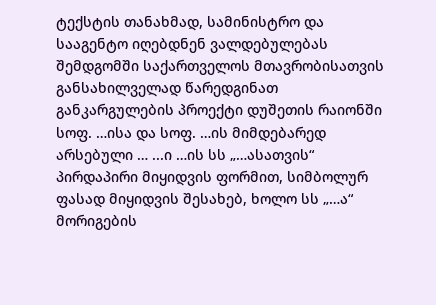ტექსტის თანახმად, სამინისტრო და სააგენტო იღებდნენ ვალდებულებას შემდგომში საქართველოს მთავრობისათვის განსახილველად წარედგინათ განკარგულების პროექტი დუშეთის რაიონში სოფ. …ისა და სოფ. …ის მიმდებარედ არსებული … ...ი …ის სს „…ასათვის“ პირდაპირი მიყიდვის ფორმით, სიმბოლურ ფასად მიყიდვის შესახებ, ხოლო სს „…ა“ მორიგების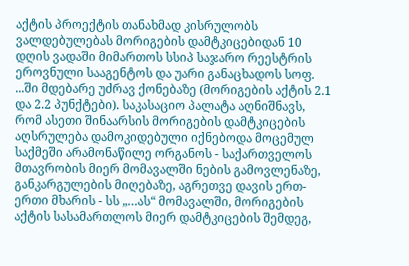აქტის პროექტის თანახმად კისრულობს ვალდებულებას მორიგების დამტკიცებიდან 10 დღის ვადაში მიმართოს სსიპ საჯარო რეესტრის ეროვნული სააგენტოს და უარი განაცხადოს სოფ. ...ში მდებარე უძრავ ქონებაზე (მორიგების აქტის 2.1 და 2.2 პუნქტები). საკასაციო პალატა აღნიშნავს, რომ ასეთი შინაარსის მორიგების დამტკიცების აღსრულება დამოკიდებული იქნებოდა მოცემულ საქმეში არამონაწილე ორგანოს - საქართველოს მთავრობის მიერ მომავალში ნების გამოვლენაზე, განკარგულების მიღებაზე, აგრეთვე დავის ერთ-ერთი მხარის - სს „…ას“ მომავალში, მორიგების აქტის სასამართლოს მიერ დამტკიცების შემდეგ,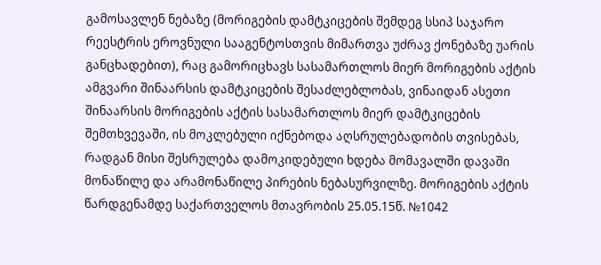გამოსავლენ ნებაზე (მორიგების დამტკიცების შემდეგ სსიპ საჯარო რეესტრის ეროვნული სააგენტოსთვის მიმართვა უძრავ ქონებაზე უარის განცხადებით), რაც გამორიცხავს სასამართლოს მიერ მორიგების აქტის ამგვარი შინაარსის დამტკიცების შესაძლებლობას, ვინაიდან ასეთი შინაარსის მორიგების აქტის სასამართლოს მიერ დამტკიცების შემთხვევაში, ის მოკლებული იქნებოდა აღსრულებადობის თვისებას, რადგან მისი შესრულება დამოკიდებული ხდება მომავალში დავაში მონაწილე და არამონაწილე პირების ნებასურვილზე. მორიგების აქტის წარდგენამდე საქართველოს მთავრობის 25.05.15წ. №1042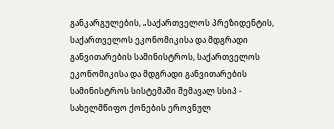განკარგულების, „საქართველოს პრეზიდენტის, საქართველოს ეკონომიკისა და მდგრადი განვითარების სამინისტროს, საქართველოს ეკონომიკისა და მდგრადი განვითარების სამინისტროს სისტემაში შემავალ სსიპ - სახელმწიფო ქონების ეროვნულ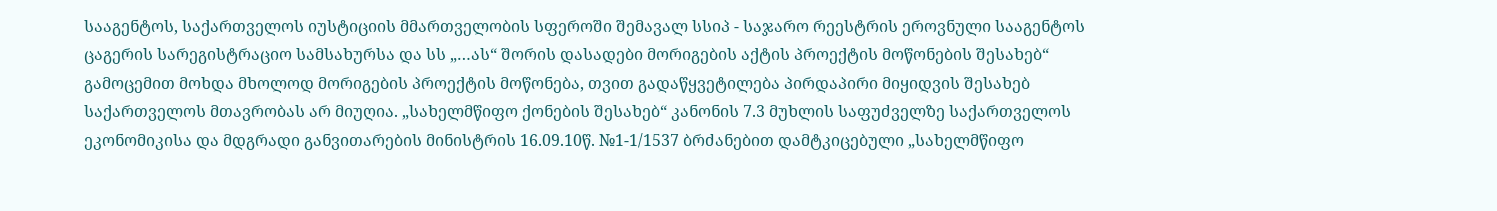სააგენტოს, საქართველოს იუსტიციის მმართველობის სფეროში შემავალ სსიპ - საჯარო რეესტრის ეროვნული სააგენტოს ცაგერის სარეგისტრაციო სამსახურსა და სს „…ას“ შორის დასადები მორიგების აქტის პროექტის მოწონების შესახებ“ გამოცემით მოხდა მხოლოდ მორიგების პროექტის მოწონება, თვით გადაწყვეტილება პირდაპირი მიყიდვის შესახებ საქართველოს მთავრობას არ მიუღია. „სახელმწიფო ქონების შესახებ“ კანონის 7.3 მუხლის საფუძველზე საქართველოს ეკონომიკისა და მდგრადი განვითარების მინისტრის 16.09.10წ. №1-1/1537 ბრძანებით დამტკიცებული „სახელმწიფო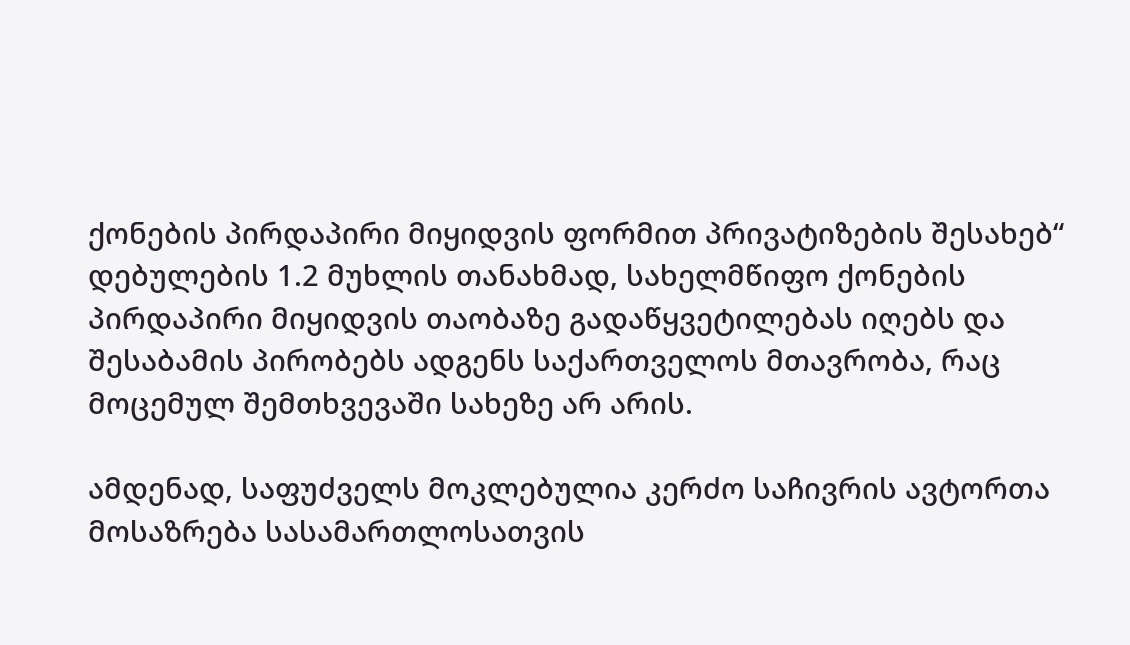ქონების პირდაპირი მიყიდვის ფორმით პრივატიზების შესახებ“ დებულების 1.2 მუხლის თანახმად, სახელმწიფო ქონების პირდაპირი მიყიდვის თაობაზე გადაწყვეტილებას იღებს და შესაბამის პირობებს ადგენს საქართველოს მთავრობა, რაც მოცემულ შემთხვევაში სახეზე არ არის.

ამდენად, საფუძველს მოკლებულია კერძო საჩივრის ავტორთა მოსაზრება სასამართლოსათვის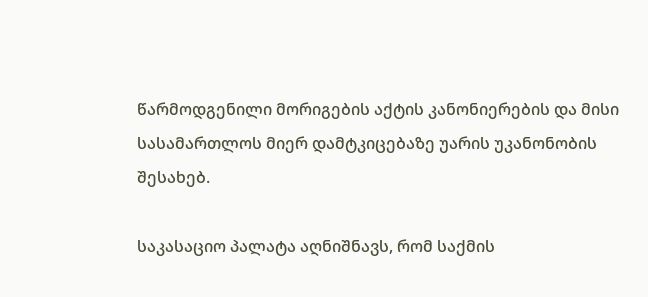წარმოდგენილი მორიგების აქტის კანონიერების და მისი სასამართლოს მიერ დამტკიცებაზე უარის უკანონობის შესახებ.

საკასაციო პალატა აღნიშნავს, რომ საქმის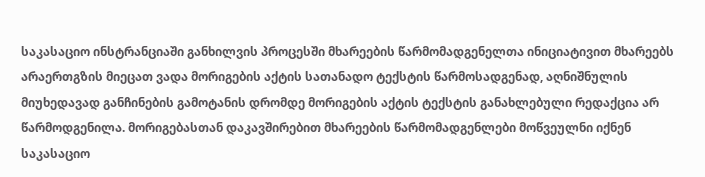საკასაციო ინსტრანციაში განხილვის პროცესში მხარეების წარმომადგენელთა ინიციატივით მხარეებს არაერთგზის მიეცათ ვადა მორიგების აქტის სათანადო ტექსტის წარმოსადგენად, აღნიშნულის მიუხედავად განჩინების გამოტანის დრომდე მორიგების აქტის ტექსტის განახლებული რედაქცია არ წარმოდგენილა. მორიგებასთან დაკავშირებით მხარეების წარმომადგენლები მოწვეულნი იქნენ საკასაციო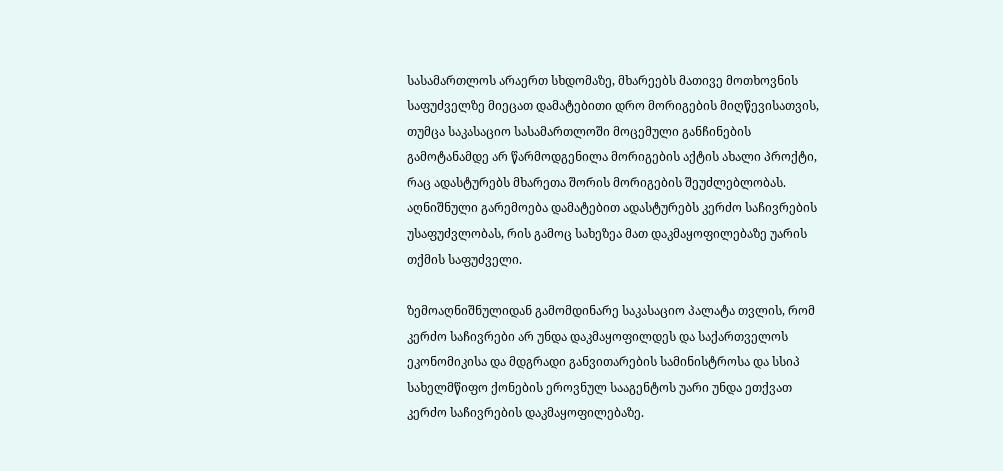სასამართლოს არაერთ სხდომაზე, მხარეებს მათივე მოთხოვნის საფუძველზე მიეცათ დამატებითი დრო მორიგების მიღწევისათვის, თუმცა საკასაციო სასამართლოში მოცემული განჩინების გამოტანამდე არ წარმოდგენილა მორიგების აქტის ახალი პროქტი, რაც ადასტურებს მხარეთა შორის მორიგების შეუძლებლობას. აღნიშნული გარემოება დამატებით ადასტურებს კერძო საჩივრების უსაფუძვლობას, რის გამოც სახეზეა მათ დაკმაყოფილებაზე უარის თქმის საფუძველი.

ზემოაღნიშნულიდან გამომდინარე საკასაციო პალატა თვლის, რომ კერძო საჩივრები არ უნდა დაკმაყოფილდეს და საქართველოს ეკონომიკისა და მდგრადი განვითარების სამინისტროსა და სსიპ სახელმწიფო ქონების ეროვნულ სააგენტოს უარი უნდა ეთქვათ კერძო საჩივრების დაკმაყოფილებაზე.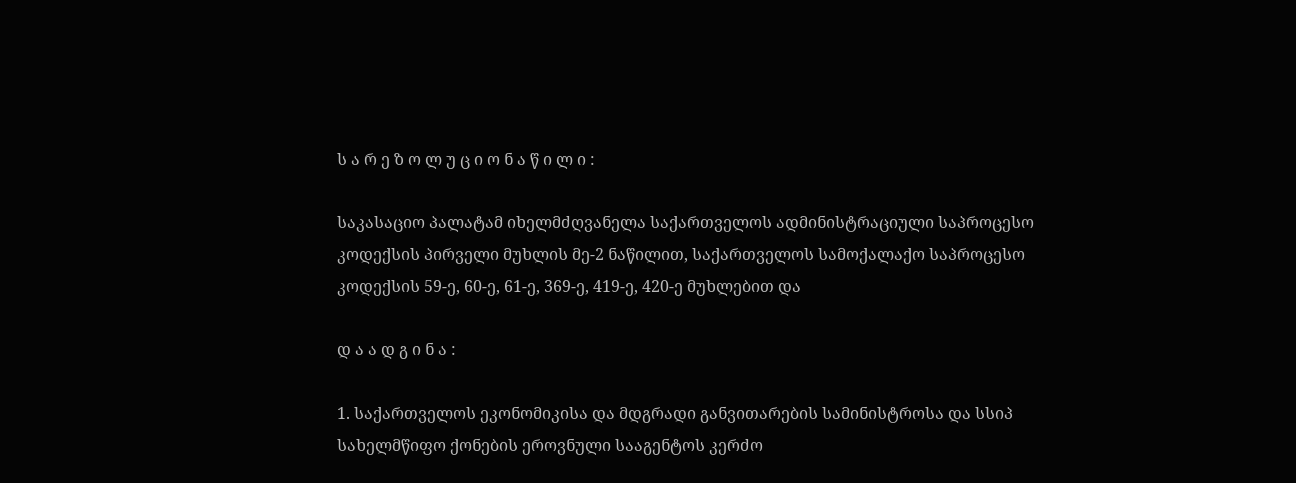ს ა რ ე ზ ო ლ უ ც ი ო ნ ა წ ი ლ ი :

საკასაციო პალატამ იხელმძღვანელა საქართველოს ადმინისტრაციული საპროცესო კოდექსის პირველი მუხლის მე-2 ნაწილით, საქართველოს სამოქალაქო საპროცესო კოდექსის 59-ე, 60-ე, 61-ე, 369-ე, 419-ე, 420-ე მუხლებით და

დ ა ა დ გ ი ნ ა :

1. საქართველოს ეკონომიკისა და მდგრადი განვითარების სამინისტროსა და სსიპ სახელმწიფო ქონების ეროვნული სააგენტოს კერძო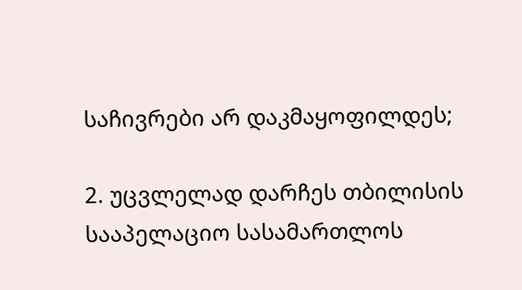საჩივრები არ დაკმაყოფილდეს;

2. უცვლელად დარჩეს თბილისის სააპელაციო სასამართლოს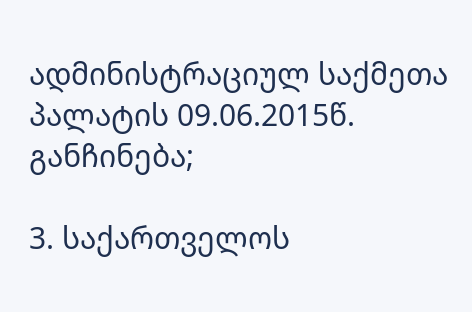ადმინისტრაციულ საქმეთა პალატის 09.06.2015წ. განჩინება;

3. საქართველოს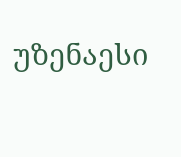უზენაესი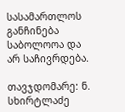სასამართლოს განჩინება საბოლოოა და არ საჩივრდება.

თავჯდომარე: ნ. სხირტლაძე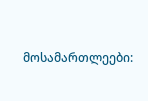მოსამართლეები: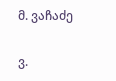მ. ვაჩაძე

ვ.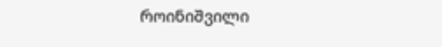როინიშვილი